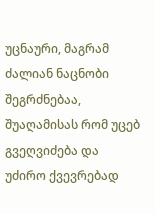უცნაური, მაგრამ ძალიან ნაცნობი შეგრძნებაა, შუაღამისას რომ უცებ გვეღვიძება და უძირო ქვევრებად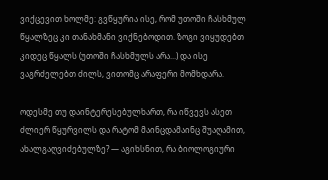ვიქცევით ხოლმე: გვწყურია ისე, რომ უთოში ჩასხმულ წყალზეც კი თანახმანი ვიქნებოდით. ზოგი ვიყუდებთ კიდეც წყალს (უთოში ჩასხმულს არა...) და ისე ვაგრძელებთ ძილს, ვითომც არაფერი მომხდარა.

ოდესმე თუ დაინტერესებულხართ, რა იწვევს ასეთ ძლიერ წყურვილს და რატომ მაინცდამაინც შუაღამით, ახალგაღვიძებულზე? — აგიხსნით, რა ბიოლოგიური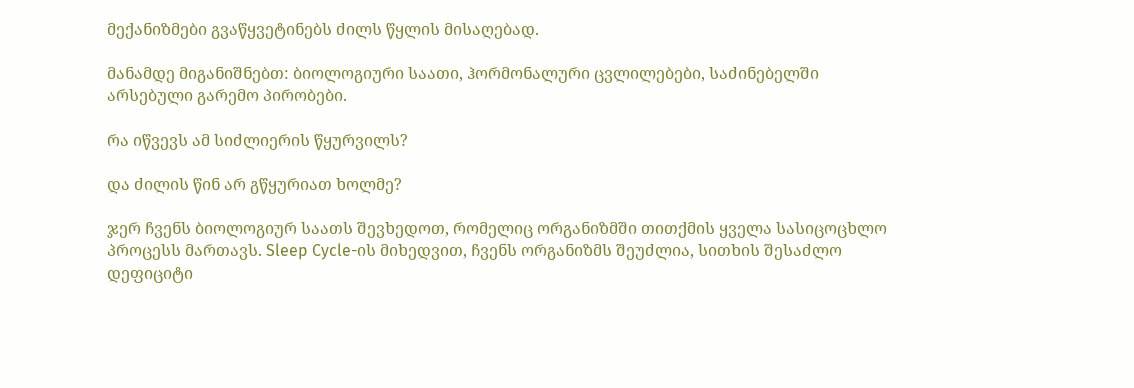მექანიზმები გვაწყვეტინებს ძილს წყლის მისაღებად.

მანამდე მიგანიშნებთ: ბიოლოგიური საათი, ჰორმონალური ცვლილებები, საძინებელში არსებული გარემო პირობები.

რა იწვევს ამ სიძლიერის წყურვილს?

და ძილის წინ არ გწყურიათ ხოლმე?

ჯერ ჩვენს ბიოლოგიურ საათს შევხედოთ, რომელიც ორგანიზმში თითქმის ყველა სასიცოცხლო პროცესს მართავს. Sleep Cycle-ის მიხედვით, ჩვენს ორგანიზმს შეუძლია, სითხის შესაძლო დეფიციტი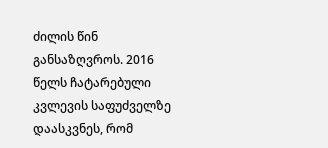ძილის წინ განსაზღვროს. 2016 წელს ჩატარებული კვლევის საფუძველზე დაასკვნეს, რომ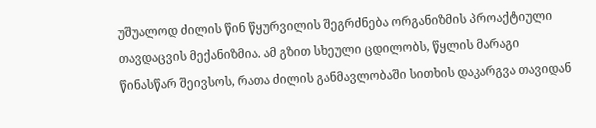უშუალოდ ძილის წინ წყურვილის შეგრძნება ორგანიზმის პროაქტიული თავდაცვის მექანიზმია. ამ გზით სხეული ცდილობს, წყლის მარაგი წინასწარ შეივსოს, რათა ძილის განმავლობაში სითხის დაკარგვა თავიდან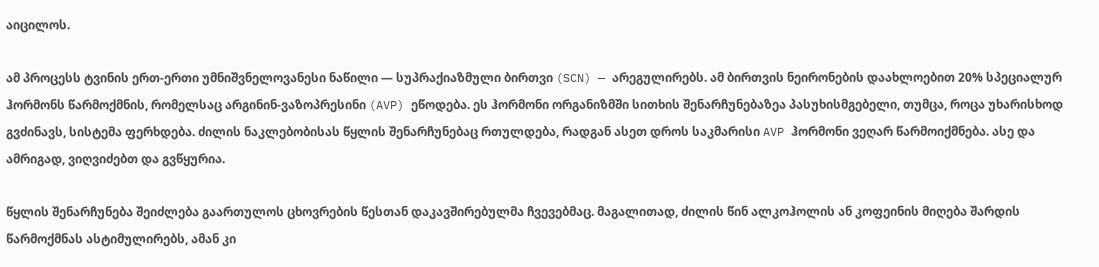აიცილოს.

ამ პროცესს ტვინის ერთ-ერთი უმნიშვნელოვანესი ნაწილი — სუპრაქიაზმული ბირთვი (SCN) — არეგულირებს. ამ ბირთვის ნეირონების დაახლოებით 20% სპეციალურ ჰორმონს წარმოქმნის, რომელსაც არგინინ-ვაზოპრესინი (AVP) ეწოდება. ეს ჰორმონი ორგანიზმში სითხის შენარჩუნებაზეა პასუხისმგებელი, თუმცა, როცა უხარისხოდ გვძინავს, სისტემა ფერხდება. ძილის ნაკლებობისას წყლის შენარჩუნებაც რთულდება, რადგან ასეთ დროს საკმარისი AVP ჰორმონი ვეღარ წარმოიქმნება. ასე და ამრიგად, ვიღვიძებთ და გვწყურია.

წყლის შენარჩუნება შეიძლება გაართულოს ცხოვრების წესთან დაკავშირებულმა ჩვევებმაც. მაგალითად, ძილის წინ ალკოჰოლის ან კოფეინის მიღება შარდის წარმოქმნას ასტიმულირებს, ამან კი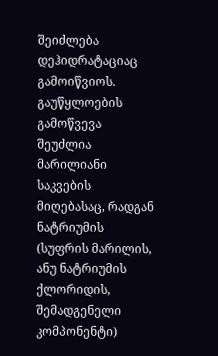შეიძლება დეჰიდრატაციაც გამოიწვიოს. გაუწყლოების გამოწვევა შეუძლია მარილიანი საკვების მიღებასაც, რადგან ნატრიუმის (სუფრის მარილის, ანუ ნატრიუმის ქლორიდის, შემადგენელი კომპონენტი)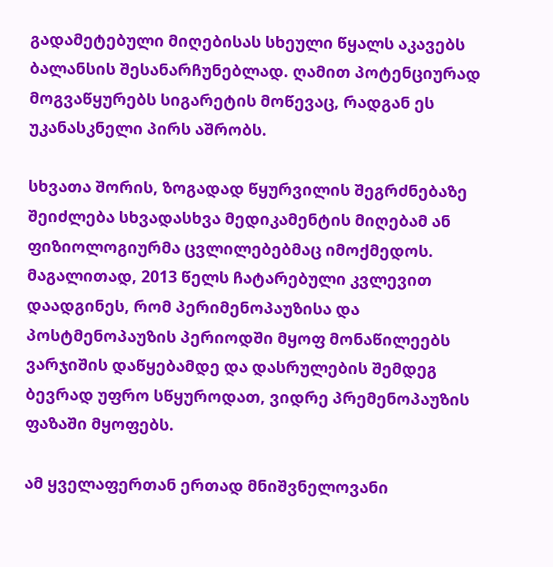გადამეტებული მიღებისას სხეული წყალს აკავებს ბალანსის შესანარჩუნებლად. ღამით პოტენციურად მოგვაწყურებს სიგარეტის მოწევაც, რადგან ეს უკანასკნელი პირს აშრობს.

სხვათა შორის, ზოგადად წყურვილის შეგრძნებაზე შეიძლება სხვადასხვა მედიკამენტის მიღებამ ან ფიზიოლოგიურმა ცვლილებებმაც იმოქმედოს. მაგალითად, 2013 წელს ჩატარებული კვლევით დაადგინეს, რომ პერიმენოპაუზისა და პოსტმენოპაუზის პერიოდში მყოფ მონაწილეებს ვარჯიშის დაწყებამდე და დასრულების შემდეგ ბევრად უფრო სწყუროდათ, ვიდრე პრემენოპაუზის ფაზაში მყოფებს.

ამ ყველაფერთან ერთად მნიშვნელოვანი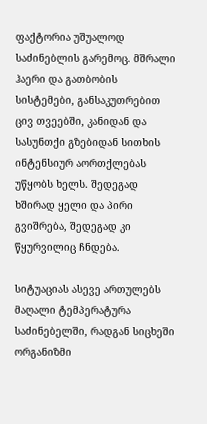ფაქტორია უშუალოდ საძინებლის გარემოც. მშრალი ჰაერი და გათბობის სისტემები, განსაკუთრებით ცივ თვეებში, კანიდან და სასუნთქი გზებიდან სითხის ინტენსიურ აორთქლებას უწყობს ხელს. შედეგად ხშირად ყელი და პირი გვიშრება, შედეგად კი წყურვილიც ჩნდება.

სიტუაციას ასევე ართულებს მაღალი ტემპერატურა საძინებელში, რადგან სიცხეში ორგანიზმი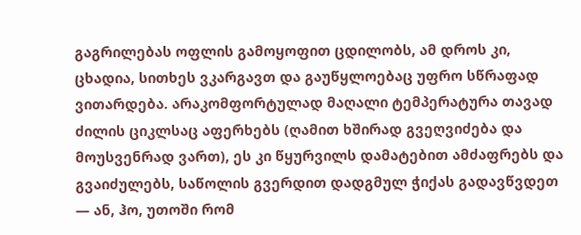გაგრილებას ოფლის გამოყოფით ცდილობს, ამ დროს კი, ცხადია, სითხეს ვკარგავთ და გაუწყლოებაც უფრო სწრაფად ვითარდება. არაკომფორტულად მაღალი ტემპერატურა თავად ძილის ციკლსაც აფერხებს (ღამით ხშირად გვეღვიძება და მოუსვენრად ვართ), ეს კი წყურვილს დამატებით ამძაფრებს და გვაიძულებს, საწოლის გვერდით დადგმულ ჭიქას გადავწვდეთ — ან, ჰო, უთოში რომ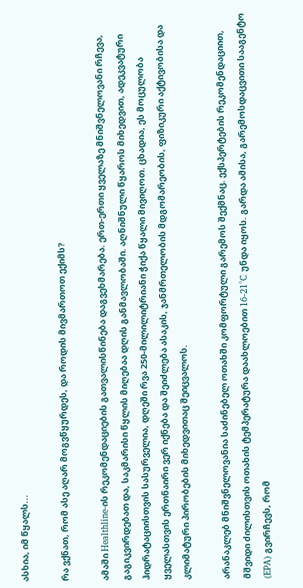ასხია, იმ წყალს...

რა ვქნათ, რომ ასე აღარ მოგვწყურდეს, და როდის მივმართოთ ექიმს?

ამაში Healthline-ის რეკომენდაციების გათვალისწინება დაგვეხმარება. ერთ-ერთი ყველაზე მნიშვნელოვანი რჩევა, გაგიკვირდებათ და, საკმარისი წყლის მიღებაა დღის განმავლობაში. აღნიშნული წყაროს მიხედვით, ადეკვატური ჰიდრატაციისთვის სასურველია, დღეში რვა 250-მილილიტრიანი ჭიქა წყალი მივიღოთ. ცხადია, ეს მოცულობა ყველასთვის ერთნაირი ვერ იქნება და შეიძლება ასაკის, ჯანმრთელობის მდგომარეობის, ფიზიკური აქტივობისა და კლიმატური პირობების მიხედვითაც შეიცვალოს.

არანაკლებ მნიშვნელოვანია საძინებელ ოთახში კომფორტული გარემოს შექმნაც. ექსპერტების რეკომენდაციით, მშვიდი ძილისთვის ოთახის ტემპერატურა დაახლოებით 16-21°C უნდა იყოს. გარდა ამისა, გარემოსდაცვითი სააგენტო (EPA) გვირჩევს, რომ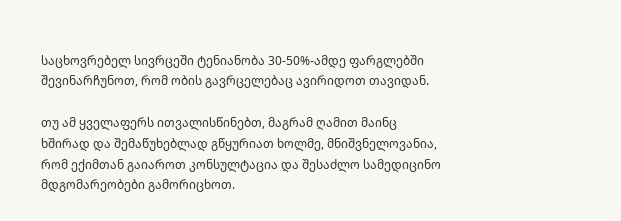საცხოვრებელ სივრცეში ტენიანობა 30-50%-ამდე ფარგლებში შევინარჩუნოთ, რომ ობის გავრცელებაც ავირიდოთ თავიდან.

თუ ამ ყველაფერს ითვალისწინებთ, მაგრამ ღამით მაინც ხშირად და შემაწუხებლად გწყურიათ ხოლმე, მნიშვნელოვანია, რომ ექიმთან გაიაროთ კონსულტაცია და შესაძლო სამედიცინო მდგომარეობები გამორიცხოთ.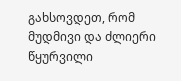გახსოვდეთ, რომ მუდმივი და ძლიერი წყურვილი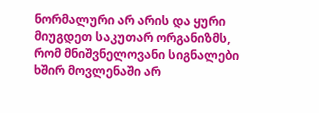ნორმალური არ არის და ყური მიუგდეთ საკუთარ ორგანიზმს, რომ მნიშვნელოვანი სიგნალები ხშირ მოვლენაში არ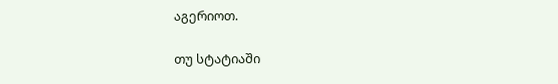აგერიოთ.

თუ სტატიაში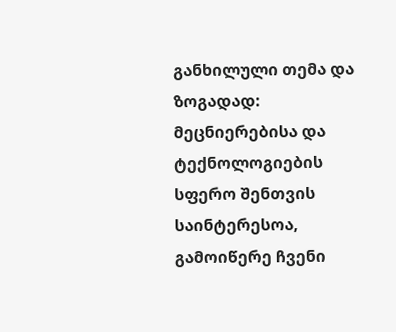განხილული თემა და ზოგადად: მეცნიერებისა და ტექნოლოგიების სფერო შენთვის საინტერესოა, გამოიწერე ჩვენი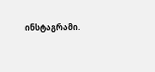ინსტაგრამი.